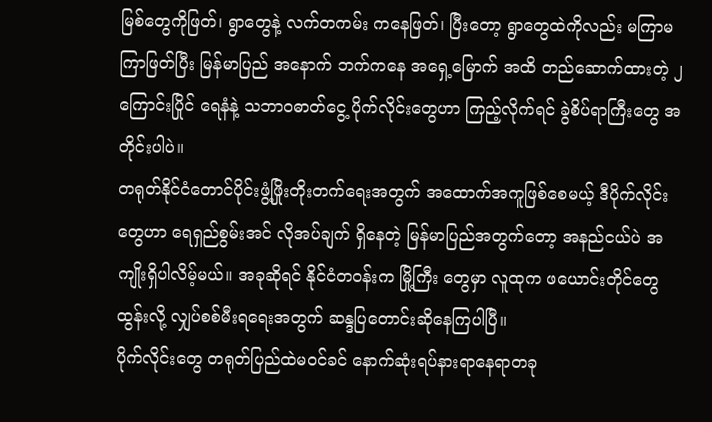မြစ်တွေကိုဖြတ်၊ ရွာတွေနဲ့ လက်တကမ်း ကနေဖြတ်၊ ပြီးတော့ ရွာတွေထဲကိုလည်း မကြာမကြာဖြတ်ပြီး မြန်မာပြည် အနောက် ဘက်ကနေ အရှေ့မြောက် အထိ တည်ဆောက်ထားတဲ့ ၂ ကြောင်းပြိုင် ရေနံနဲ့ သဘာဝဓာတ်ငွေ့ ပိုက်လိုင်းတွေဟာ ကြည့်လိုက်ရင် ခွဲစိပ်ရာကြီးတွေ အတိုင်းပါပဲ။
တရုတ်နိုင်ငံတောင်ပိုင်းဖွံ့ဖြိုးတိုးတက်ရေးအတွက် အထောက်အကူဖြစ်စေမယ့် ဒီပိုက်လိုင်းတွေဟာ ရေရှည်စွမ်းအင် လိုအပ်ချက် ရှိနေတဲ့ မြန်မာပြည်အတွက်တော့ အနည်ငယ်ပဲ အကျိုးရှိပါလိမ့်မယ်။ အခုဆိုရင် နိုင်ငံတဝန်းက မြို့ကြီး တွေမှာ လူထုက ဖယောင်းတိုင်တွေထွန်းလို့ လျှပ်စစ်မီးရရေးအတွက် ဆန္ဒပြတောင်းဆိုနေကြပါပြီ။
ပိုက်လိုင်းတွေ တရုတ်ပြည်ထဲမဝင်ခင် နောက်ဆုံးရပ်နားရာနေရာတခု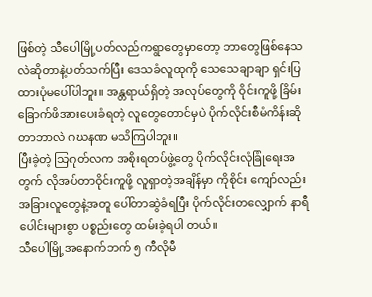ဖြစ်တဲ့ သီပေါမြို့ပတ်လည်ကရွာတွေမှာတော့ ဘာတွေဖြစ်နေသလဲဆိုတာနဲ့ပတ်သက်ပြီး ဒေသခံလူထုကို သေသေချာချာ ရှင်းပြထားပုံမပေါ်ပါဘူး။ အန္တရာယ်ရှိတဲ့ အလုပ်တွေကို ဝိုင်းကူဖို့ ခြိမ်းခြောက်ဖိအားပေးခံရတဲ့ လူတွေတောင်မှပဲ ပိုက်လိုင်းစီမံကိန်းဆိုတာဘာလဲ ဂဃနဏ မသိကြပါဘူး။
ပြီးခဲ့တဲ့ သြဂုတ်လက အစိုးရတပ်ဖွဲ့တွေ ပိုက်လိုင်းလုံခြုံရေးအတွက် လိုအပ်တာဝိုင်းကူဖို့ လူရှာတဲ့အချိန်မှာ ကိုစိုင်း ကျော်လည်း အခြားလူတွေနဲ့အတူ ပေါ်တာဆွဲခံရပြီး ပိုက်လိုင်းတလျှောက် နာရီပေါင်းများစွာ ပစ္စည်းတွေ ထမ်းခဲ့ရပါ တယ်။
သီပေါမြို့အနောက်ဘက် ၅ ကီလိုမီ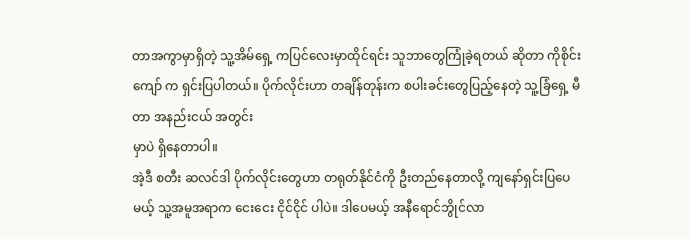တာအကွာမှာရှိတဲ့ သူ့အိမ်ရှေ့ ကပြင်လေးမှာထိုင်ရင်း သူဘာတွေကြုံခဲ့ရတယ် ဆိုတာ ကိုစိုင်းကျော် က ရှင်းပြပါတယ်။ ပိုက်လိုင်းဟာ တချိန်တုန်းက စပါးခင်းတွေပြည့်နေတဲ့ သူ့ခြံရှေ့ မီတာ အနည်းငယ် အတွင်း
မှာပဲ ရှိနေတာပါ။
အဲ့ဒီ စတီး ဆလင်ဒါ ပိုက်လိုင်းတွေဟာ တရုတ်နိုင်ငံကို ဦးတည်နေတာလို့ ကျနော်ရှင်းပြပေမယ့် သူ့အမူအရာက ငေးငေး ငိုင်ငိုင် ပါပဲ။ ဒါပေမယ့် အနီရောင်ဘွိုင်လာ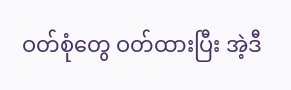ဝတ်စုံတွေ ဝတ်ထားပြီး အဲ့ဒီ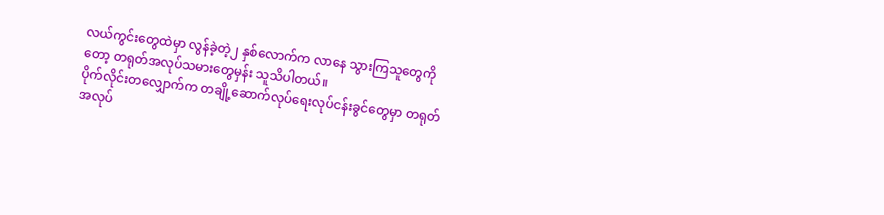လယ်ကွင်းတွေထဲမှာ လွန်ခဲ့တဲ့၂ နှစ်လောက်က လာနေ သွားကြသူတွေကိုတော့ တရုတ်အလုပ်သမားတွေမှန်း သူသိပါတယ်။
ပိုက်လိုင်းတလျှောက်က တချို့ဆောက်လုပ်ရေးလုပ်ငန်းခွင်တွေမှာ တရုတ်အလုပ်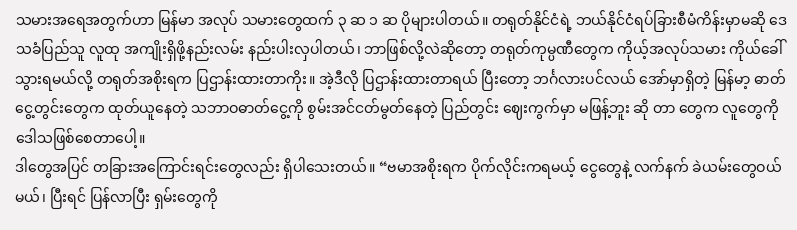သမားအရေအတွက်ဟာ မြန်မာ အလုပ် သမားတွေထက် ၃ ဆ ၁ ဆ ပိုများပါတယ်။ တရုတ်နိုင်ငံရဲ့ ဘယ်နိုင်ငံရပ်ခြားစီမံကိန်းမှာမဆို ဒေသခံပြည်သူ လူထု အကျိုးရှိဖို့နည်းလမ်း နည်းပါးလှပါတယ်၊ ဘာဖြစ်လို့လဲဆိုတော့ တရုတ်ကုမ္ပဏီတွေက ကိုယ့်အလုပ်သမား ကိုယ်ခေါ်သွားရမယ်လို့ တရုတ်အစိုးရက ပြဌာန်းထားတာကိုး။ အဲ့ဒီလို ပြဌာန်းထားတာရယ် ပြီးတော့ ဘင်္ဂလားပင်လယ် အော်မှာရှိတဲ့ မြန်မာ့ ဓာတ်ငွေ့တွင်းတွေက ထုတ်ယူနေတဲ့ သဘာဝဓာတ်ငွေ့ကို စွမ်းအင်ငတ်မွတ်နေတဲ့ ပြည်တွင်း ဈေးကွက်မှာ မဖြန့်ဘူး ဆို တာ တွေက လူတွေကို ဒေါသဖြစ်စေတာပေါ့။
ဒါတွေအပြင် တခြားအကြောင်းရင်းတွေလည်း ရှိပါသေးတယ်။ “ဗမာအစိုးရက ပိုက်လိုင်းကရမယ့် ငွေတွေနဲ့ လက်နက် ခဲယမ်းတွေဝယ်မယ်၊ ပြီးရင် ပြန်လာပြီး ရှမ်းတွေကို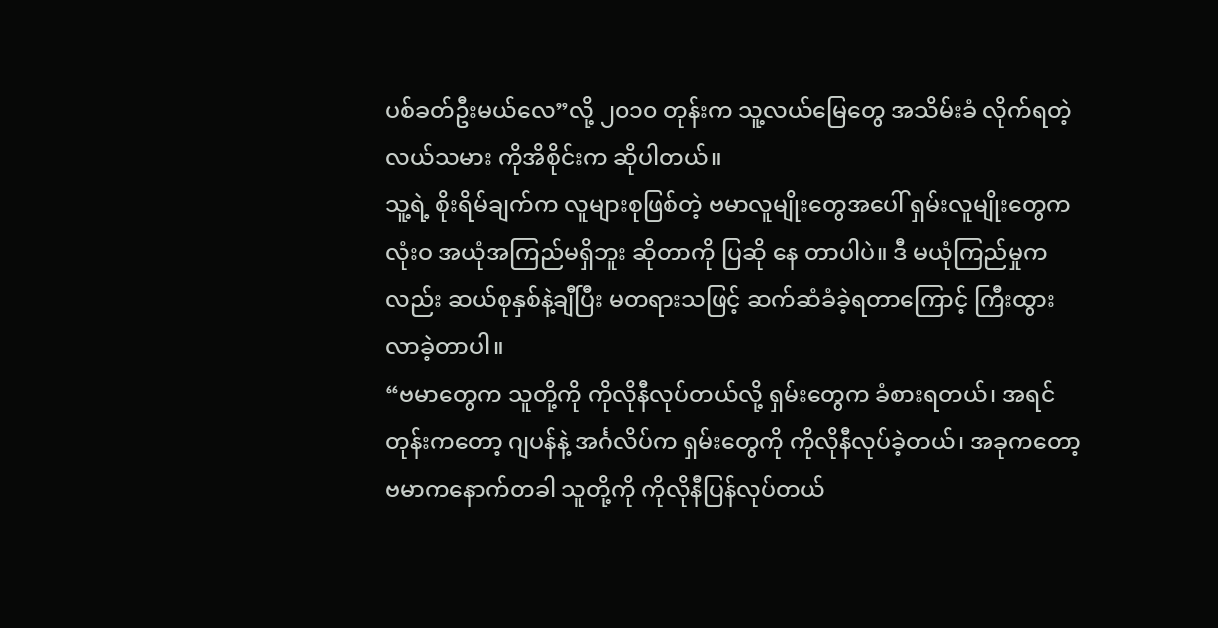ပစ်ခတ်ဦးမယ်လေ”လို့ ၂၀၁၀ တုန်းက သူ့လယ်မြေတွေ အသိမ်းခံ လိုက်ရတဲ့ လယ်သမား ကိုအိစိုင်းက ဆိုပါတယ်။
သူ့ရဲ့ စိုးရိမ်ချက်က လူများစုဖြစ်တဲ့ ဗမာလူမျိုးတွေအပေါ် ရှမ်းလူမျိုးတွေက လုံးဝ အယုံအကြည်မရှိဘူး ဆိုတာကို ပြဆို နေ တာပါပဲ။ ဒီ မယုံကြည်မှုကလည်း ဆယ်စုနှစ်နဲ့ချီပြီး မတရားသဖြင့် ဆက်ဆံခံခဲ့ရတာကြောင့် ကြီးထွားလာခဲ့တာပါ။
“ဗမာတွေက သူတို့ကို ကိုလိုနီလုပ်တယ်လို့ ရှမ်းတွေက ခံစားရတယ်၊ အရင်တုန်းကတော့ ဂျပန်နဲ့ အင်္ဂလိပ်က ရှမ်းတွေကို ကိုလိုနီလုပ်ခဲ့တယ်၊ အခုကတော့ ဗမာကနောက်တခါ သူတို့ကို ကိုလိုနီပြန်လုပ်တယ်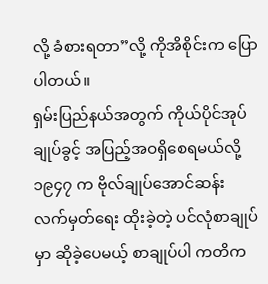လို့ ခံစားရတာ”လို့ ကိုအိစိုင်းက ပြောပါတယ်။
ရှမ်းပြည်နယ်အတွက် ကိုယ်ပိုင်အုပ်ချုပ်ခွင့် အပြည့်အဝရှိစေရမယ်လို့ ၁၉၄၇ က ဗိုလ်ချုပ်အောင်ဆန်း လက်မှတ်ရေး ထိုးခဲ့တဲ့ ပင်လုံစာချုပ်မှာ ဆိုခဲ့ပေမယ့် စာချုပ်ပါ ကတိက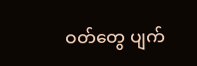ဝတ်တွေ ပျက်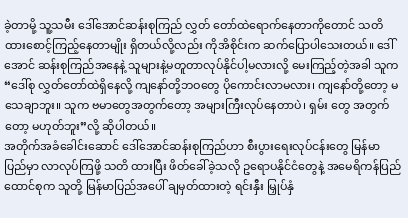ခဲ့တာမို့ သူ့သမီး ဒေါ်အောင်ဆန်းစုကြည် လွှတ် တော်ထဲရောက်နေတာကိုတောင် သတိထားစောင့်ကြည့်နေတာမျိုး ရှိတယ်လို့လည်း ကိုအိစိုင်းက ဆက်ပြောပါသေးတယ်။ ဒေါ်အောင် ဆန်းစုကြည်အနေနဲ့ သူများနဲ့မတူတာလုပ်နိုင်ပါ့မလားလို့ မေးကြည့်တဲ့အခါ သူက “ဒေါ်စု လွှတ်တော်ထဲရှိနေလို့ ကျနော်တို့ဘဝတွေ ပိုကောင်းလာမလား၊ ကျနော်တို့တော့ မသေချာဘူး။ သူက ဗမာတွေအတွက်တော့ အများကြီးလုပ်နေတာပဲ၊ ရှမ်း တွေ အတွက်တော့ မဟုတ်ဘူး”လို့ ဆိုပါတယ်။
အတိုက်အခံခေါင်းဆောင် ဒေါ်အောင်ဆန်းစုကြည်ဟာ စီးပွားရေးလုပ်ငန်းတွေ မြန်မာပြည်မှာ လာလုပ်ကြဖို့ သတိ ထားပြီး ဖိတ်ခေါ်ခဲ့သလို ဥရောပနိုင်ငံတွေနဲ့ အမေရိကန်ပြည်ထောင်စုက သူတို့ မြန်မာပြည်အပေါ် ချမှတ်ထားတဲ့ ရင်းနှီး မြှုပ်နှံ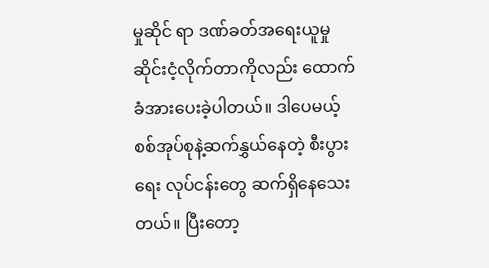မှုဆိုင် ရာ ဒဏ်ခတ်အရေးယူမှု ဆိုင်းငံ့လိုက်တာကိုလည်း ထောက်ခံအားပေးခဲ့ပါတယ်။ ဒါပေမယ့် စစ်အုပ်စုနဲ့ဆက်နွှယ်နေတဲ့ စီးပွား ရေး လုပ်ငန်းတွေ ဆက်ရှိနေသေးတယ်။ ပြီးတော့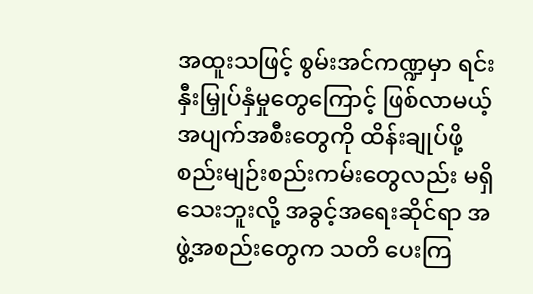အထူးသဖြင့် စွမ်းအင်ကဏ္ဍမှာ ရင်းနှီးမြှုပ်နှံမှုတွေကြောင့် ဖြစ်လာမယ့် အပျက်အစီးတွေကို ထိန်းချုပ်ဖို့ စည်းမျဉ်းစည်းကမ်းတွေလည်း မရှိသေးဘူးလို့ အခွင့်အရေးဆိုင်ရာ အဖွဲ့အစည်းတွေက သတိ ပေးကြ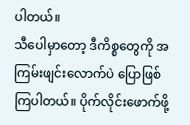ပါတယ်။
သီပေါမှာတော့ ဒီကိစ္စတွေကို အကြမ်းဖျင်းလောက်ပဲ ပြောဖြစ်ကြပါတယ်။ ပိုက်လိုင်းဖောက်ဖို့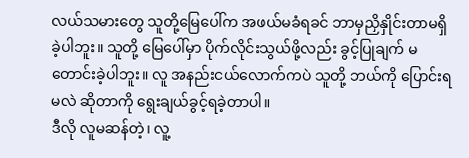လယ်သမားတွေ သူတို့မြေပေါ်က အဖယ်မခံရခင် ဘာမှညှိနှိုင်းတာမရှိခဲ့ပါဘူး။ သူတို့ မြေပေါ်မှာ ပိုက်လိုင်းသွယ်ဖို့လည်း ခွင့်ပြုချက် မတောင်းခဲ့ပါဘူး။ လူ အနည်းငယ်လောက်ကပဲ သူတို့ ဘယ်ကို ပြောင်းရမလဲ ဆိုတာကို ရွေးချယ်ခွင့်ရခဲ့တာပါ။
ဒီလို လူမဆန်တဲ့၊ လူ့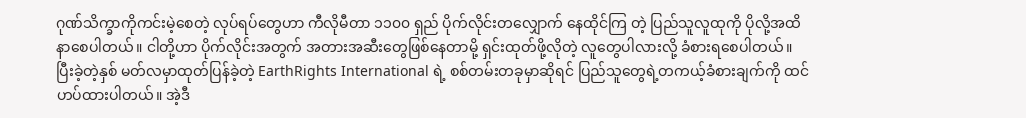ဂုဏ်သိက္ခာကိုကင်းမဲ့စေတဲ့ လုပ်ရပ်တွေဟာ ကီလိုမီတာ ၁၁၀၀ ရှည် ပိုက်လိုင်းတလျှောက် နေထိုင်ကြ တဲ့ ပြည်သူလူထုကို ပိုလို့အထိနာစေပါတယ်။ ငါတို့ဟာ ပိုက်လိုင်းအတွက် အတားအဆီးတွေဖြစ်နေတာမို့ ရှင်းထုတ်ဖို့လိုတဲ့ လူတွေပါလားလို့ ခံစားရစေပါတယ်။ ပြီးခဲ့တဲ့နှစ် မတ်လမှာထုတ်ပြန်ခဲ့တဲ့ EarthRights International ရဲ့ စစ်တမ်းတခုမှာဆိုရင် ပြည်သူတွေရဲ့တကယ့်ခံစားချက်ကို ထင်ဟပ်ထားပါတယ်။ အဲ့ဒီ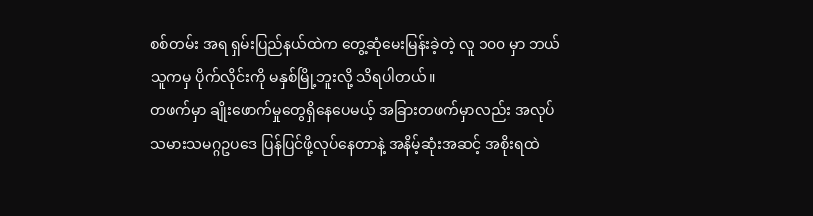စစ်တမ်း အရ ရှမ်းပြည်နယ်ထဲက တွေ့ဆုံမေးမြန်းခဲ့တဲ့ လူ ၁၀၀ မှာ ဘယ်သူကမှ ပိုက်လိုင်းကို မနှစ်မြို့ဘူးလို့ သိရပါတယ်။
တဖက်မှာ ချိုးဖောက်မှုတွေရှိနေပေမယ့် အခြားတဖက်မှာလည်း အလုပ်သမားသမဂ္ဂဥပဒေ ပြန်ပြင်ဖို့လုပ်နေတာနဲ့ အနိမ့်ဆုံးအဆင့် အစိုးရထဲ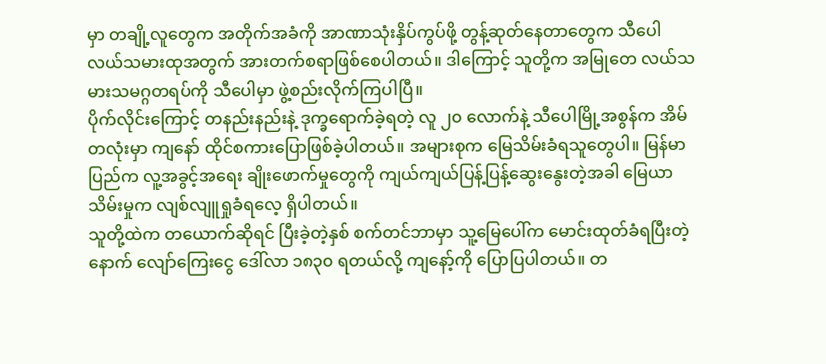မှာ တချို့လူတွေက အတိုက်အခံကို အာဏာသုံးနှိပ်ကွပ်ဖို့ တွန့်ဆုတ်နေတာတွေက သီပေါ လယ်သမားထုအတွက် အားတက်စရာဖြစ်စေပါတယ်။ ဒါကြောင့် သူတို့က အမြုတေ လယ်သမားသမဂ္ဂတရပ်ကို သီပေါမှာ ဖွဲ့စည်းလိုက်ကြပါပြီ။
ပိုက်လိုင်းကြောင့် တနည်းနည်းနဲ့ ဒုက္ခရောက်ခဲ့ရတဲ့ လူ ၂၀ လောက်နဲ့ သီပေါမြို့အစွန်က အိမ်တလုံးမှာ ကျနော် ထိုင်စကားပြောဖြစ်ခဲ့ပါတယ်။ အများစုက မြေသိမ်းခံရသူတွေပါ။ မြန်မာပြည်က လူ့အခွင့်အရေး ချိုးဖောက်မှုတွေကို ကျယ်ကျယ်ပြန့်ပြန့်ဆွေးနွေးတဲ့အခါ မြေယာသိမ်းမှုက လျစ်လျူရှုခံရလေ့ ရှိပါတယ်။
သူတို့ထဲက တယောက်ဆိုရင် ပြီးခဲ့တဲ့နှစ် စက်တင်ဘာမှာ သူ့မြေပေါ်က မောင်းထုတ်ခံရပြီးတဲ့နောက် လျော်ကြေးငွေ ဒေါ်လာ ၁၈၃၀ ရတယ်လို့ ကျနော့်ကို ပြောပြပါတယ်။ တ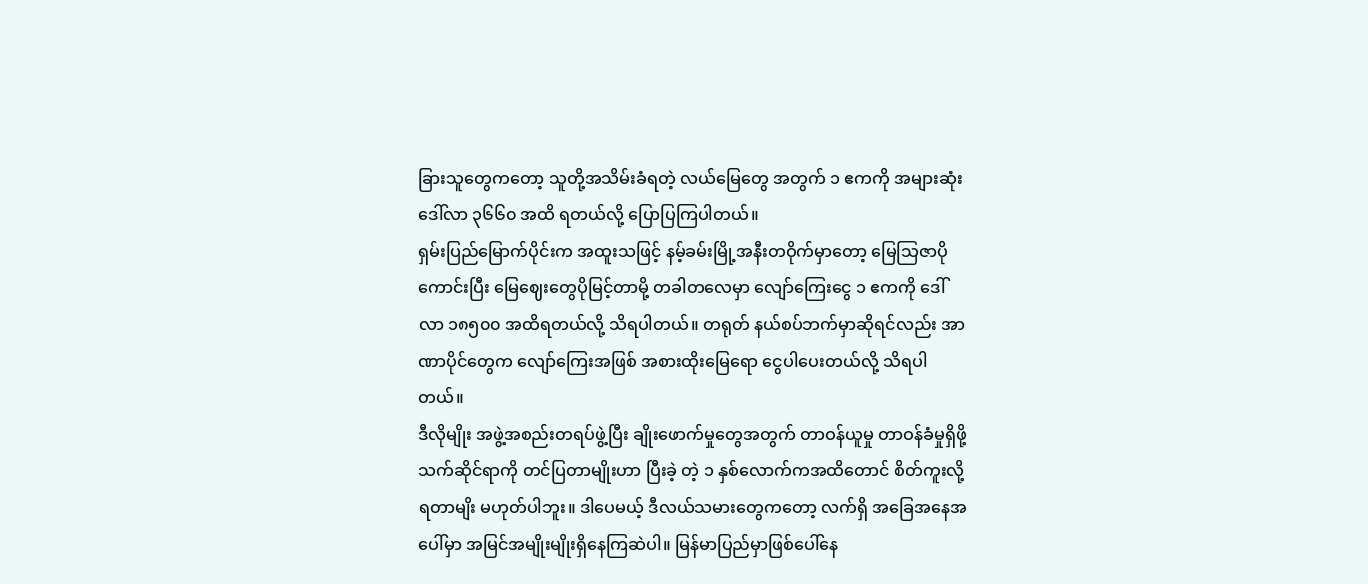ခြားသူတွေကတော့ သူတို့အသိမ်းခံရတဲ့ လယ်မြေတွေ အတွက် ၁ ဧကကို အများဆုံး ဒေါ်လာ ၃၆၆၀ အထိ ရတယ်လို့ ပြောပြကြပါတယ်။
ရှမ်းပြည်မြောက်ပိုင်းက အထူးသဖြင့် နမ့်ခမ်းမြို့အနီးတဝိုက်မှာတော့ မြေသြဇာပိုကောင်းပြီး မြေဈေးတွေပိုမြင့်တာမို့ တခါတလေမှာ လျော်ကြေးငွေ ၁ ဧကကို ဒေါ်လာ ၁၈၅၀၀ အထိရတယ်လို့ သိရပါတယ်။ တရုတ် နယ်စပ်ဘက်မှာဆိုရင်လည်း အာဏာပိုင်တွေက လျော်ကြေးအဖြစ် အစားထိုးမြေရော ငွေပါပေးတယ်လို့ သိရပါတယ်။
ဒီလိုမျိုး အဖွဲ့အစည်းတရပ်ဖွဲ့ပြီး ချိုးဖောက်မှုတွေအတွက် တာဝန်ယူမှု တာဝန်ခံမှုရှိဖို့ သက်ဆိုင်ရာကို တင်ပြတာမျိုးဟာ ပြီးခဲ့ တဲ့ ၁ နှစ်လောက်ကအထိတောင် စိတ်ကူးလို့ရတာမျိး မဟုတ်ပါဘူး။ ဒါပေမယ့် ဒီလယ်သမားတွေကတော့ လက်ရှိ အခြေအနေအပေါ်မှာ အမြင်အမျိုးမျိုးရှိနေကြဆဲပါ။ မြန်မာပြည်မှာဖြစ်ပေါ်နေ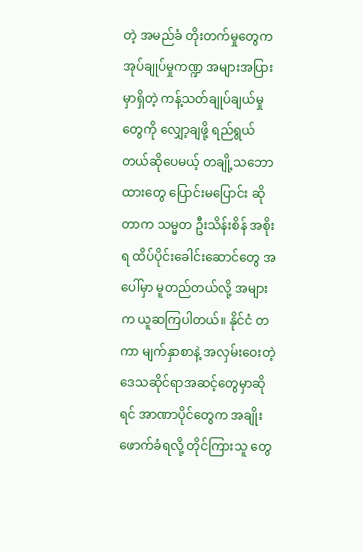တဲ့ အမည်ခံ တိုးတက်မှုတွေက အုပ်ချုပ်မှုကဏ္ဍ အများအပြားမှာရှိတဲ့ ကန့်သတ်ချုပ်ချယ်မှုတွေကို လျှော့ချဖို့ ရည်ရွယ်တယ်ဆိုပေမယ့် တချို့သဘောထားတွေ ပြောင်းမပြောင်း ဆို တာက သမ္မတ ဦးသိန်းစိန် အစိုးရ ထိပ်ပိုင်းခေါင်းဆောင်တွေ အပေါ်မှာ မူတည်တယ်လို့ အများက ယူဆကြပါတယ်။ နိုင်ငံ တကာ မျက်နှာစာနဲ့ အလှမ်းဝေးတဲ့ ဒေသဆိုင်ရာအဆင့်တွေမှာဆိုရင် အာဏာပိုင်တွေက အချိုးဖောက်ခံရလို့ တိုင်ကြားသူ တွေ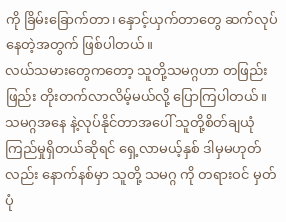ကို ခြိမ်းခြောက်တာ၊ နှောင့်ယှက်တာတွေ ဆက်လုပ်နေတဲ့အတွက် ဖြစ်ပါတယ်။
လယ်သမားတွေကတော့ သူတို့သမဂ္ဂဟာ တဖြည်းဖြည်း တိုးတက်လာလိမ့်မယ်လို့ ပြောကြပါတယ်။ သမဂ္ဂအနေ နဲ့လုပ်နိုင်တာအပေါ် သူတို့စိတ်ချယုံကြည်မှုရှိတယ်ဆိုရင် ရှေ့လာမယ့်နှစ် ဒါမှမဟုတ်လည်း နောက်နစ်မှာ သူတို့ သမဂ္ဂ ကို တရားဝင် မှတ်ပုံ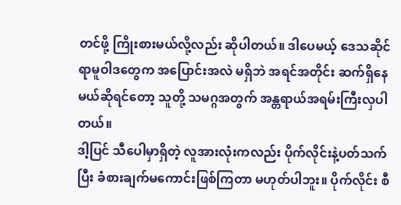တင်ဖို့ ကြိုးစားမယ်လို့လည်း ဆိုပါတယ်။ ဒါပေမယ့် ဒေသဆိုင်ရာမူဝါဒတွေက အပြောင်းအလဲ မရှိဘဲ အရင်အတိုင်း ဆက်ရှိနေမယ်ဆိုရင်တော့ သူတို့ သမဂ္ဂအတွက် အန္တရာယ်အရမ်းကြီးလှပါတယ်။
ဒါ့ပြင် သီပေါမှာရှိတဲ့ လူအားလုံးကလည်း ပိုက်လိုင်းနဲ့ပတ်သက်ပြီး ခံစားချက်မကောင်းဖြစ်ကြတာ မဟုတ်ပါဘူး။ ပိုက်လိုင်း စီ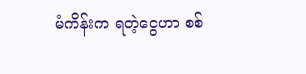မံကိန်းက ရတဲ့ငွေဟာ စစ်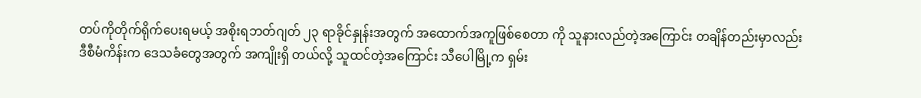တပ်ကိုတိုက်ရိုက်ပေးရမယ့် အစိုးရဘတ်ဂျတ် ၂၃ ရာခိုင်နှုန်းအတွက် အထောက်အကူဖြစ်စေတာ ကို သူနားလည်တဲ့အကြောင်း တချိန်တည်းမှာလည်း ဒီစီမံကိန်းက ဒေသခံတွေအတွက် အကျိုးရှိ တယ်လို့ သူထင်တဲ့အကြောင်း သီပေါမြို့က ရှမ်း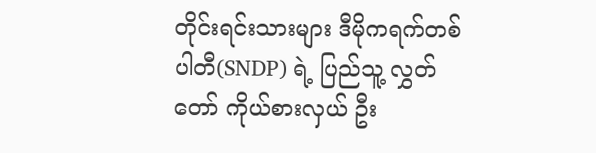တိုင်းရင်းသားများ ဒီမိုကရက်တစ် ပါတီ(SNDP) ရဲ့ ပြည်သူ့ လွှတ်တော် ကိုယ်စားလှယ် ဦး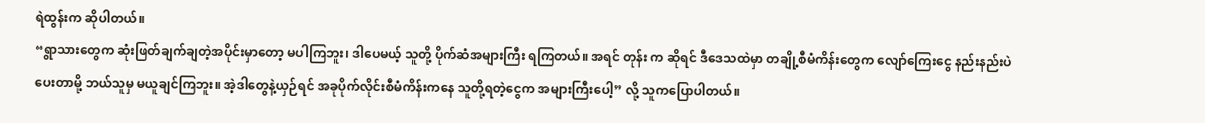ရဲထွန်းက ဆိုပါတယ်။
“ရွာသားတွေက ဆုံးဖြတ်ချက်ချတဲ့အပိုင်းမှာတော့ မပါကြဘူး၊ ဒါပေမယ့် သူတို့ ပိုက်ဆံအများကြီး ရကြတယ်။ အရင် တုန်း က ဆိုရင် ဒီဒေသထဲမှာ တချို့စီမံကိန်းတွေက လျော်ကြေးငွေ နည်းနည်းပဲပေးတာမို့ ဘယ်သူမှ မယူချင်ကြဘူး။ အဲ့ဒါတွေနဲ့ယှဉ်ရင် အခုပိုက်လိုင်းစီမံကိန်းကနေ သူတို့ရတဲ့ငွေက အများကြီးပေါ့” လို့ သူကပြောပါတယ်။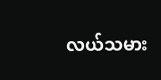လယ်သမား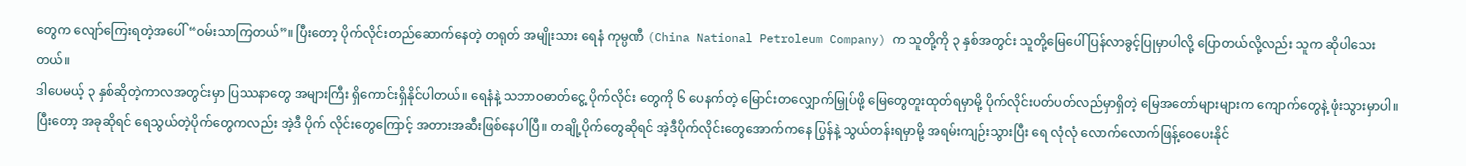တွေက လျော်ကြေးရတဲ့အပေါ် “ဝမ်းသာကြတယ်”။ ပြီးတော့ ပိုက်လိုင်းတည်ဆောက်နေတဲ့ တရုတ် အမျိုးသား ရေနံ ကုမ္ပဏီ (China National Petroleum Company) က သူတို့ကို ၃ နှစ်အတွင်း သူတို့မြေပေါ် ပြန်လာခွင့်ပြုမှာပါလို့ ပြောတယ်လို့လည်း သူက ဆိုပါသေးတယ်။
ဒါပေမယ့် ၃ နှစ်ဆိုတဲ့ကာလအတွင်းမှာ ပြဿနာတွေ အများကြီး ရှိကောင်းရှိနိုင်ပါတယ်။ ရေနံနဲ့ သဘာဝဓာတ်ငွေ့ ပိုက်လိုင်း တွေကို ၆ ပေနက်တဲ့ မြောင်းတလျှောက်မြှုပ်ဖို့ မြေတွေတူးထုတ်ရမှာမို့ ပိုက်လိုင်းပတ်ပတ်လည်မှာရှိတဲ့ မြေအတော်များများက ကျောက်တွေနဲ့ ဖုံးသွားမှာပါ။ ပြီးတော့ အခုဆိုရင် ရေသွယ်တဲ့ပိုက်တွေကလည်း အဲ့ဒီ ပိုက် လိုင်းတွေကြောင့် အတားအဆီးဖြစ်နေပါပြီ။ တချို့ပိုက်တွေဆိုရင် အဲ့ဒီပိုက်လိုင်းတွေအောက်ကနေ ပြွန်နဲ့ သွယ်တန်းရမှာမို့ အရမ်းကျဉ်းသွားပြီး ရေ လုံလုံ လောက်လောက်ဖြန့်ဝေပေးနိုင်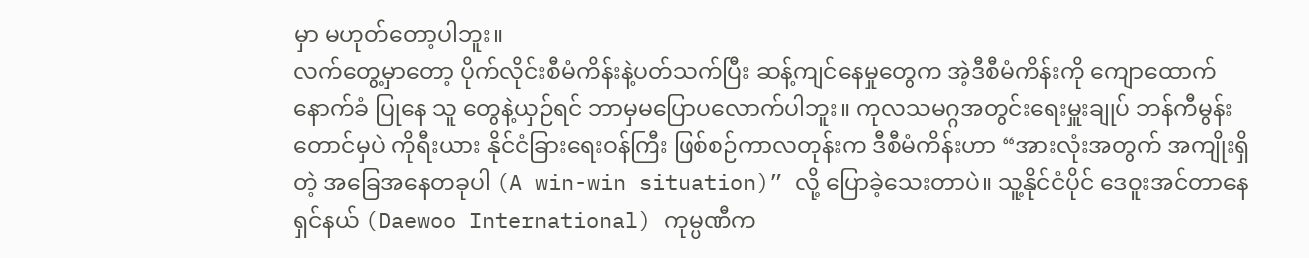မှာ မဟုတ်တော့ပါဘူး။
လက်တွေ့မှာတော့ ပိုက်လိုင်းစီမံကိန်းနဲ့ပတ်သက်ပြီး ဆန့်ကျင်နေမှုတွေက အဲ့ဒီစီမံကိန်းကို ကျောထောက်နောက်ခံ ပြုနေ သူ တွေနဲ့ယှဉ်ရင် ဘာမှမပြောပလောက်ပါဘူး။ ကုလသမဂ္ဂအတွင်းရေးမှူးချုပ် ဘန်ကီမွန်းတောင်မှပဲ ကိုရီးယား နိုင်ငံခြားရေးဝန်ကြီး ဖြစ်စဉ်ကာလတုန်းက ဒီစီမံကိန်းဟာ “အားလုံးအတွက် အကျိုးရှိတဲ့ အခြေအနေတခုပါ (A win-win situation)” လို့ ပြောခဲ့သေးတာပဲ။ သူ့နိုင်ငံပိုင် ဒေဝူးအင်တာနေရှင်နယ် (Daewoo International) ကုမ္ပဏီက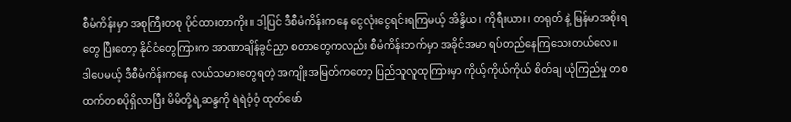စီမံကိန်းမှာ အစုကြီးတစု ပိုင်ထားတာကိုး။ ဒါ့ပြင် ဒီစီမံကိန်းကနေ ငွေလုံးငွေရင်းရကြမယ့် အိန္ဒိယ၊ ကိုရီးယား၊ တရုတ် နဲ့ မြန်မာအစိုးရတွေ ပြီးတော့ နိုင်ငံတွေကြားက အာဏာချိန်ခွင်ညှာ စတာတွေကလည်း စီမံကိန်းဘက်မှာ အခိုင်အမာ ရပ်တည်နေကြသေးတယ်လေ။
ဒါပေမယ့် ဒီစီမံကိန်းကနေ လယ်သမားတွေရတဲ့ အကျိုးအမြတ်ကတော့ ပြည်သူလူထုကြားမှာ ကိုယ့်ကိုယ်ကိုယ် စိတ်ချ ယုံကြည်မှု တစထက်တစပိုရှိလာပြီး မိမိတို့ရဲ့ဆန္ဒကို ရဲရဲဝံ့ဝံ့ ထုတ်ဖော်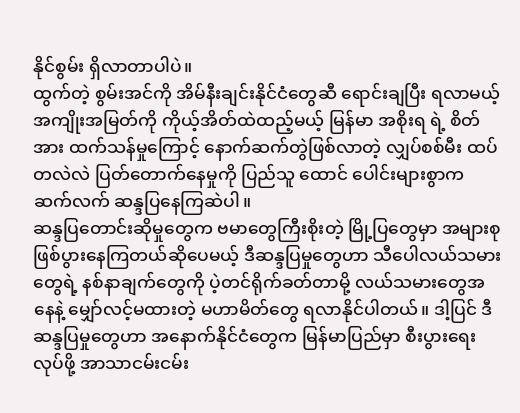နိုင်စွမ်း ရှိလာတာပါပဲ။
ထွက်တဲ့ စွမ်းအင်ကို အိမ်နီးချင်းနိုင်ငံတွေဆီ ရောင်းချပြီး ရလာမယ့်အကျိုးအမြတ်ကို ကိုယ့်အိတ်ထဲထည့်မယ့် မြန်မာ အစိုးရ ရဲ့ စိတ်အား ထက်သန်မှုကြောင့် နောက်ဆက်တွဲဖြစ်လာတဲ့ လျှပ်စစ်မီး ထပ်တလဲလဲ ပြတ်တောက်နေမှုကို ပြည်သူ ထောင် ပေါင်းများစွာက ဆက်လက် ဆန္ဒပြနေကြဆဲပါ။
ဆန္ဒပြတောင်းဆိုမှုတွေက ဗမာတွေကြီးစိုးတဲ့ မြို့ပြတွေမှာ အများစုဖြစ်ပွားနေကြတယ်ဆိုပေမယ့် ဒီဆန္ဒပြမှုတွေဟာ သီပေါလယ်သမားတွေရဲ့ နစ်နာချက်တွေကို ပဲ့တင်ရိုက်ခတ်တာမို့ လယ်သမားတွေအနေနဲ့ မျှော်လင့်မထားတဲ့ မဟာမိတ်တွေ ရလာနိုင်ပါတယ်။ ဒါ့ပြင် ဒီဆန္ဒပြမှုတွေဟာ အနောက်နိုင်ငံတွေက မြန်မာပြည်မှာ စီးပွားရေးလုပ်ဖို့ အာသာငမ်းငမ်း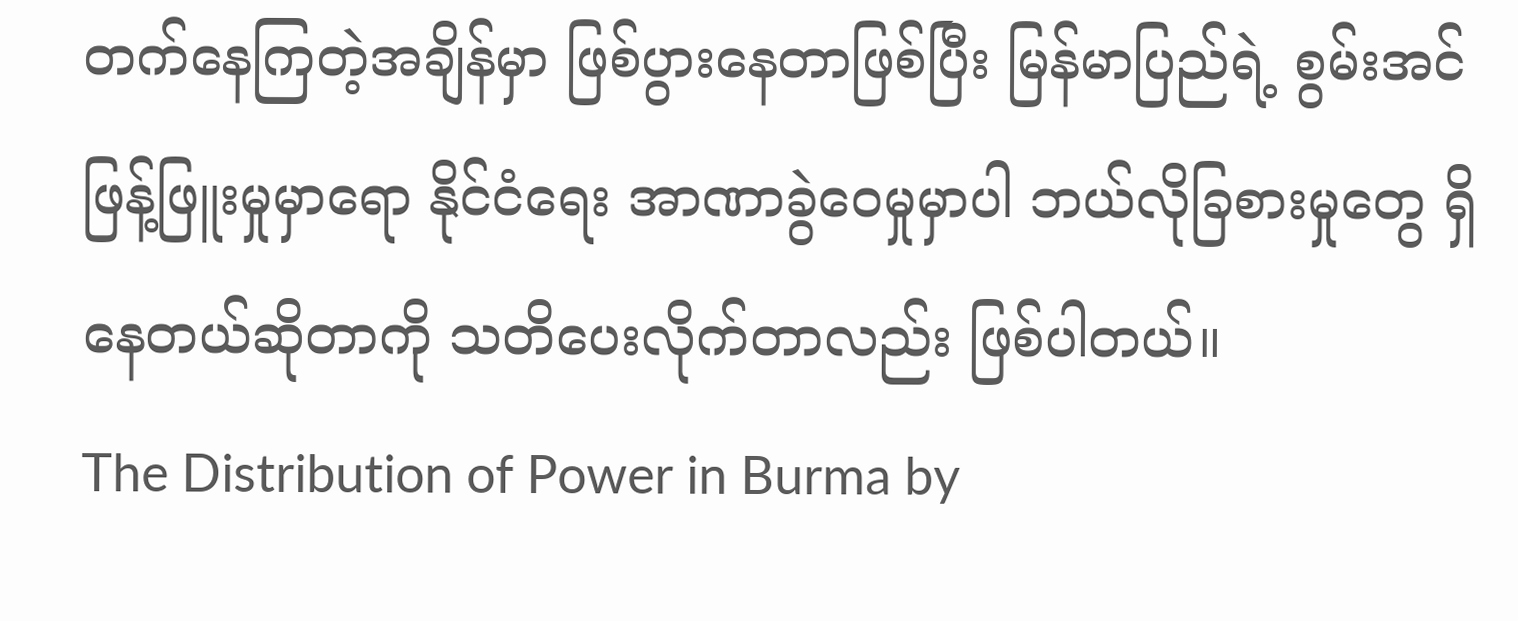တက်နေကြတဲ့အချိန်မှာ ဖြစ်ပွားနေတာဖြစ်ပြီး မြန်မာပြည်ရဲ့ စွမ်းအင်ဖြန့်ဖြူးမှုမှာရော နိုင်ငံရေး အာဏာခွဲဝေမှုမှာပါ ဘယ်လိုခြစားမှုတွေ ရှိနေတယ်ဆိုတာကို သတိပေးလိုက်တာလည်း ဖြစ်ပါတယ်။
The Distribution of Power in Burma by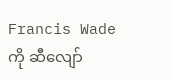Francis Wade ကို ဆီလျော်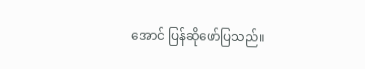အောင် ပြန်ဆိုဖော်ပြသည်။